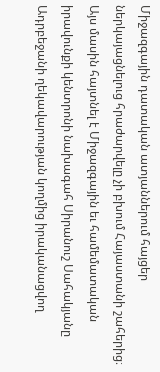Միջազգային դատական ատյաններում հայցեր ներկայացնելուց հրաժարվելը չի բխում Հայաստանի շահերից։ Այս մասին հայտնել է Միջազգային եւ համեմատական իրավունքի կենտրոնի նախագահ Սիրանուշ Սահակյանը Ադրբեջանի ղեկավարության կողմից իրականացվող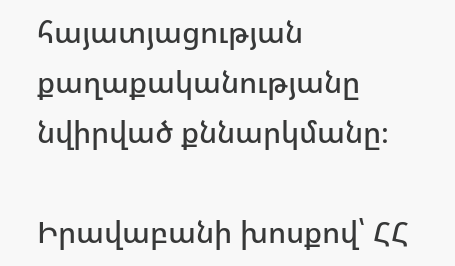հայատյացության քաղաքականությանը նվիրված քննարկմանը։

Իրավաբանի խոսքով՝ ՀՀ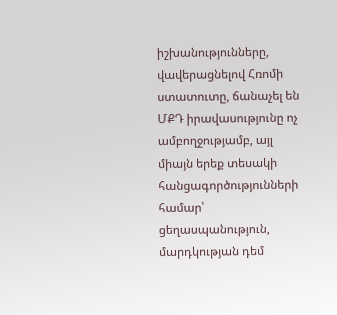իշխանությունները, վավերացնելով Հռոմի ստատուտը, ճանաչել են ՄՔԴ իրավասությունը ոչ ամբողջությամբ, այլ միայն երեք տեսակի հանցագործությունների համար՝ ցեղասպանություն, մարդկության դեմ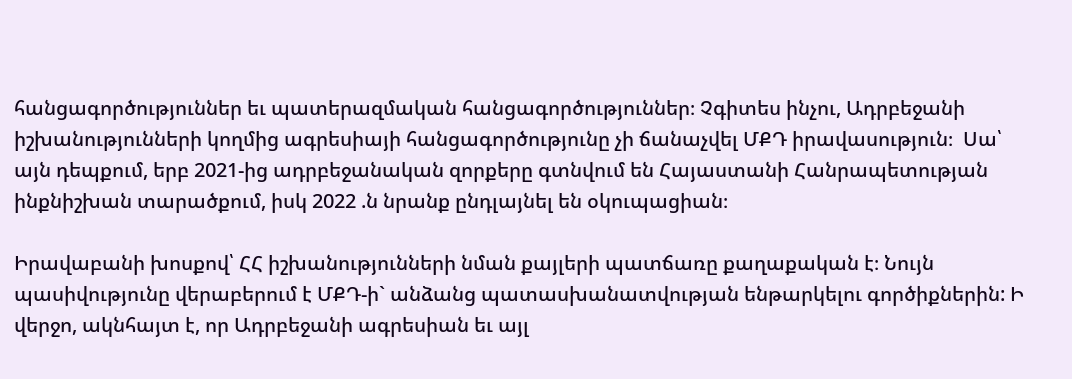հանցագործություններ եւ պատերազմական հանցագործություններ։ Չգիտես ինչու, Ադրբեջանի իշխանությունների կողմից ագրեսիայի հանցագործությունը չի ճանաչվել ՄՔԴ իրավասություն։  Սա՝ այն դեպքում, երբ 2021-ից ադրբեջանական զորքերը գտնվում են Հայաստանի Հանրապետության ինքնիշխան տարածքում, իսկ 2022 .ն նրանք ընդլայնել են օկուպացիան։

Իրավաբանի խոսքով՝ ՀՀ իշխանությունների նման քայլերի պատճառը քաղաքական է։ Նույն պասիվությունը վերաբերում է ՄՔԴ-ի` անձանց պատասխանատվության ենթարկելու գործիքներին: Ի վերջո, ակնհայտ է, որ Ադրբեջանի ագրեսիան եւ այլ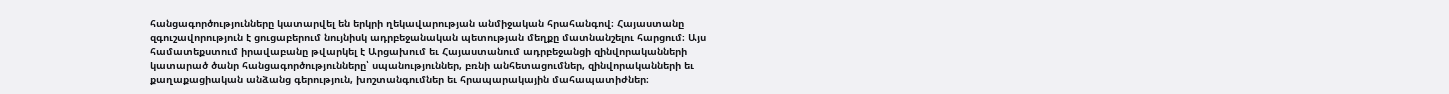հանցագործությունները կատարվել են երկրի ղեկավարության անմիջական հրահանգով։ Հայաստանը զգուշավորություն է ցուցաբերում նույնիսկ ադրբեջանական պետության մեղքը մատնանշելու հարցում։ Այս համատեքստում իրավաբանը թվարկել է Արցախում եւ Հայաստանում ադրբեջանցի զինվորականների կատարած ծանր հանցագործությունները՝ սպանություններ, բռնի անհետացումներ, զինվորականների եւ քաղաքացիական անձանց գերություն, խոշտանգումներ եւ հրապարակային մահապատիժներ։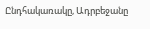Ընդհակառակը, Ադրբեջանը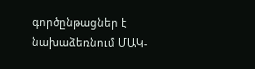գործընթացներ է նախաձեռնում ՄԱԿ-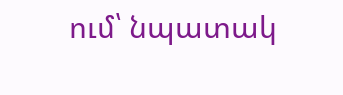ում՝ նպատակ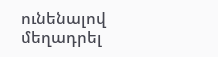ունենալով մեղադրել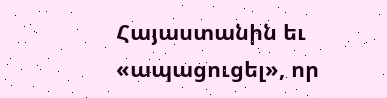Հայաստանին եւ «ապացուցել», որ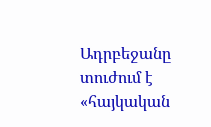Ադրբեջանը տուժում է «հայկական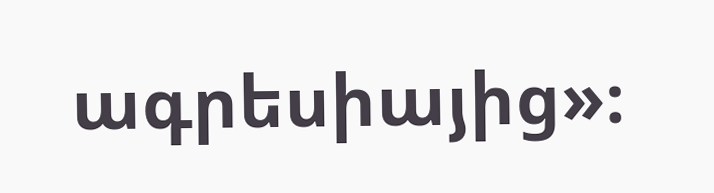ագրեսիայից»։